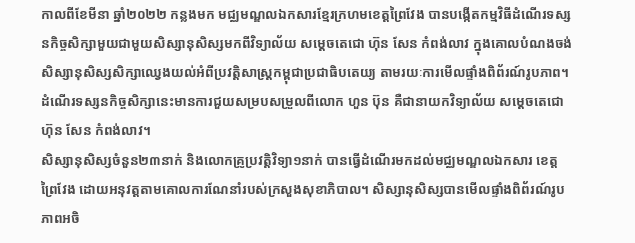កាលពីខែមីនា ឆ្នាំ២០២២ កន្លងមក មជ្ឈមណ្ឌលឯកសារខ្មែរក្រហមខេត្តព្រៃវែង បានបង្កើតកម្មវិធីដំណើរទស្សនកិច្ចសិក្សាមួយជាមួយសិស្សានុសិស្សមកពីវិទ្យាល័យ សម្ដេចតេជោ ហ៊ុន សែន កំពង់លាវ ក្នុងគោលបំណងចង់សិស្សានុសិស្សសិក្សាឈ្វេងយល់អំពីប្រវត្តិសាស្ដ្រកម្ពុជាប្រជាធិបតេយ្យ តាមរយៈការមើលផ្ទាំងពិព័រណ៍រូបភាព។ ដំណើរទស្សនកិច្ចសិក្សានេះមានការជួយសម្របសម្រួលពីលោក ហួន ប៊ុន គឺជានាយកវិទ្យាល័យ សម្ដេចតេជោ ហ៊ុន សែន កំពង់លាវ។
សិស្សានុសិស្សចំនួន២៣នាក់ និងលោកគ្រូប្រវត្តិវិទ្យា១នាក់ បានធ្វើដំណើរមកដល់មជ្ឈមណ្ឌលឯកសារ ខេត្តព្រៃវែង ដោយអនុវត្តតាមគោលការណែនាំរបស់ក្រសួងសុខាភិបាល។ សិស្សានុសិស្សបានមើលផ្ទាំងពិព័រណ៍រូបភាពអចិ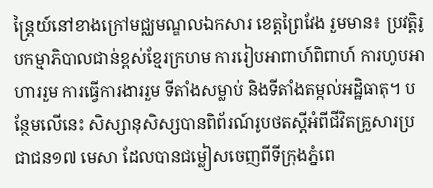ន្រ្តៃយ៍នៅខាងក្រៅមជ្ឈមណ្ឌលឯកសារ ខេត្តព្រៃវែង រួមមាន៖ ប្រវត្តិរូបកម្មាភិបាលជាន់ខ្ពស់ខ្មែរក្រហម ការរៀបអាពាហ៍ពិពាហ៍ ការហូបអាហាររួម ការធ្វើការងាររួម ទីតាំងសម្លាប់ និងទីតាំងតម្កល់អដ្ឋិធាតុ។ បន្ថែមលើនេះ សិស្សានុសិស្សបានពិព័រណ៍រូបថតស្តីអំពីជីវិតគ្រួសារប្រជាជន១៧ មេសា ដែលបានជម្លៀសចេញពីទីក្រុងភ្នំពេ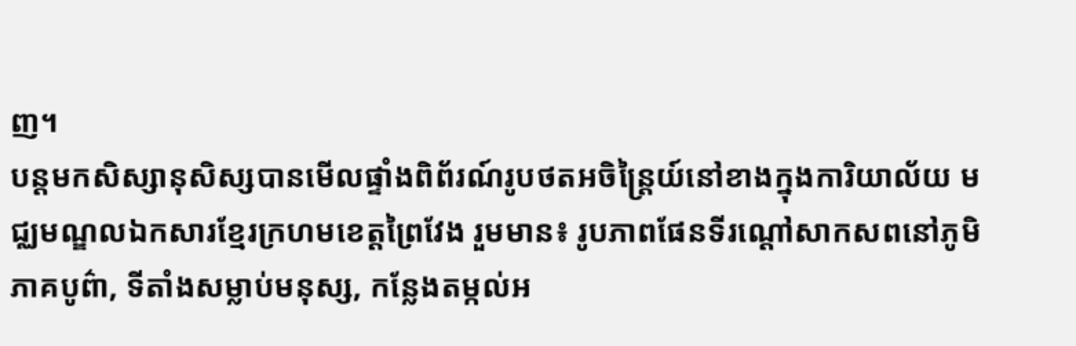ញ។
បន្តមកសិស្សានុសិស្សបានមើលផ្ទាំងពិព័រណ៍រូបថតអចិន្រ្តៃយ៍នៅខាងក្នុងការិយាល័យ មជ្ឈមណ្ឌលឯកសារខ្មែរក្រហមខេត្តព្រៃវែង រួមមាន៖ រូបភាពផែនទីរណ្ដៅសាកសពនៅភូមិភាគបូព៌ា, ទីតាំងសម្លាប់មនុស្ស, កន្លែងតម្កល់អ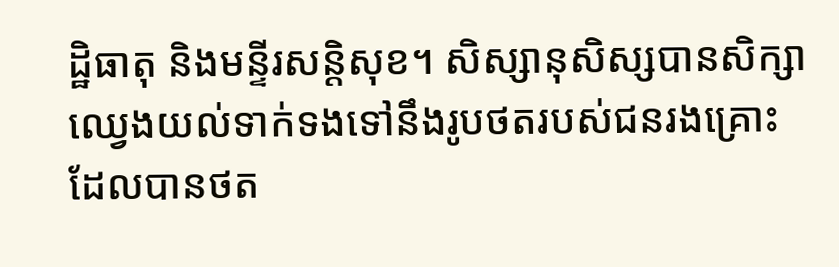ដ្ឋិធាតុ និងមន្ទីរសន្តិសុខ។ សិស្សានុសិស្សបានសិក្សាឈ្វេងយល់ទាក់ទងទៅនឹងរូបថតរបស់ជនរងគ្រោះដែលបានថត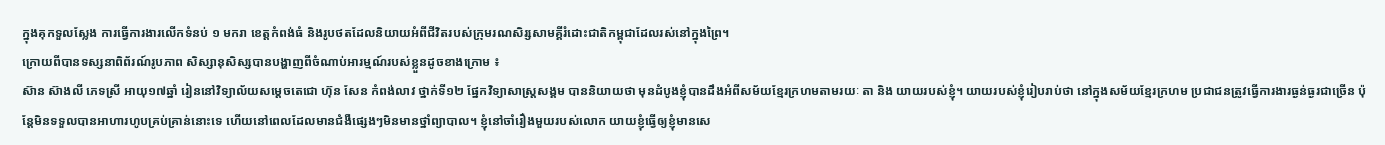ក្នុងគុកទួលស្លែង ការធ្វើការងារលើកទំនប់ ១ មករា ខេត្តកំពង់ធំ និងរូបថតដែលនិយាយអំពីជីវិតរបស់ក្រុមរណសិរ្សសាមគ្គីរំដោះជាតិកម្ពុជាដែលរស់នៅក្នុងព្រៃ។
ក្រោយពីបានទស្សនាពិព័រណ៍រូបភាព សិស្សានុសិស្សបានបង្ហាញពីចំណាប់អារម្មណ៍របស់ខ្លួនដូចខាងក្រោម ៖
ស៊ាន ស៊ាងលី ភេទស្រី អាយុ១៧ឆ្នាំ រៀននៅវិទ្យាល័យសម្ដេចតេជោ ហ៊ុន សែន កំពង់លាវ ថ្នាក់ទី១២ ផ្នែកវិទ្យាសាស្រ្ដសង្គម បាននិយាយថា មុនដំបូងខ្ញុំបានដឹងអំពីសម័យខ្មែរក្រហមតាមរយៈ តា និង យាយរបស់ខ្ញុំ។ យាយរបស់ខ្ញុំរៀបរាប់ថា នៅក្នុងសម័យខ្មែរក្រហម ប្រជាជនត្រូវធ្វើការងារធ្ងន់ធ្ងរជាច្រើន ប៉ុន្តែមិនទទួលបានអាហារហូបគ្រប់គ្រាន់នោះទេ ហើយនៅពេលដែលមានជំងឺផ្សេងៗមិនមានថ្នាំព្យាបាល។ ខ្ញុំនៅចាំរឿងមួយរបស់លោក យាយខ្ញុំធ្វើឲ្យខ្ញុំមានសេ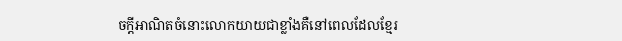ចក្ដីអាណិតចំនោះលោកយាយជាខ្លាំងគឺនៅពេលដែលខ្មែរ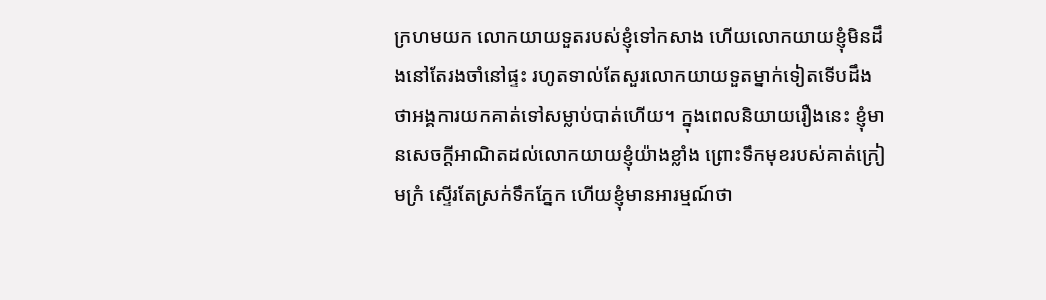ក្រហមយក លោកយាយទួតរបស់ខ្ញុំទៅកសាង ហើយលោកយាយខ្ញុំមិនដឹងនៅតែរងចាំនៅផ្ទះ រហូតទាល់តែសួរលោកយាយទួតម្នាក់ទៀតទើបដឹងថាអង្គការយកគាត់ទៅសម្លាប់បាត់ហើយ។ ក្នុងពេលនិយាយរឿងនេះ ខ្ញុំមានសេចក្ដីអាណិតដល់លោកយាយខ្ញុំយ៉ាងខ្លាំង ព្រោះទឹកមុខរបស់គាត់ក្រៀមក្រំ ស្ទើរតែស្រក់ទឹកភ្នែក ហើយខ្ញុំមានអារម្មណ៍ថា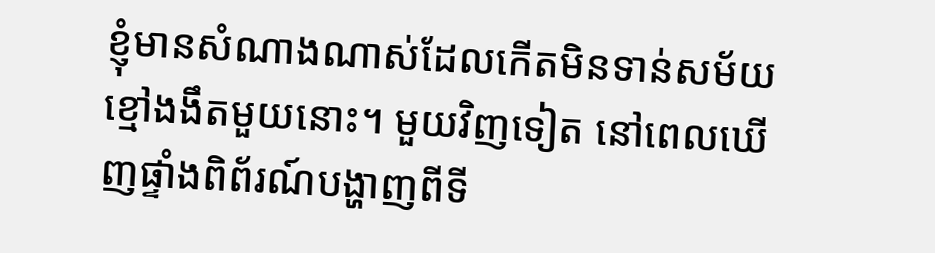ខ្ញុំមានសំណាងណាស់ដែលកើតមិនទាន់សម័យខ្មៅងងឹតមួយនោះ។ មួយវិញទៀត នៅពេលឃើញផ្ទាំងពិព័រណ៍បង្ហាញពីទី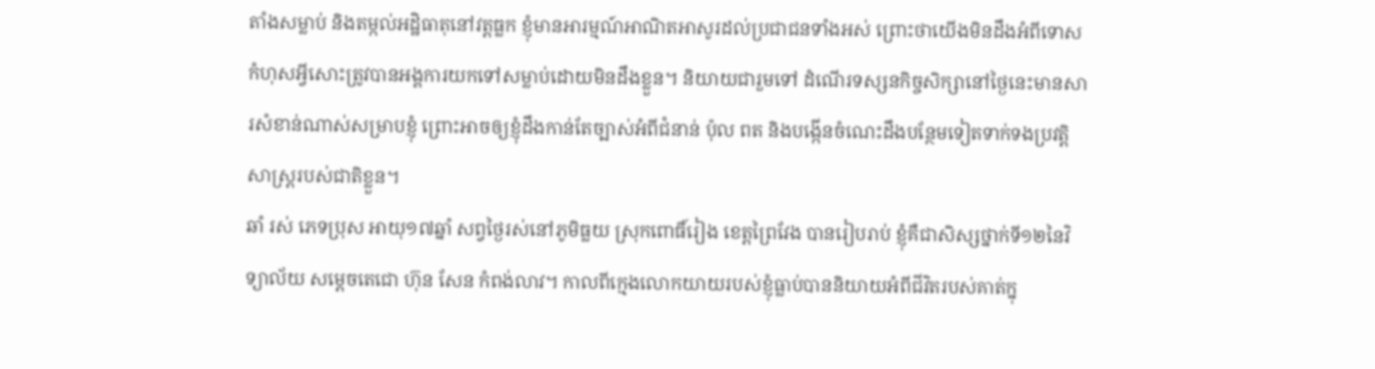តាំងសម្លាប់ និងតម្កល់អដ្ឋិធាតុនៅវត្តធ្លក ខ្ញុំមានអារម្មណ៍អាណិតអាសូរដល់ប្រជាជនទាំងអស់ ព្រោះថាយើងមិនដឹងអំពីទោសកំហុសអ្វីសោះត្រូវបានអង្គការយកទៅសម្លាប់ដោយមិនដឹងខ្លួន។ និយាយជារួមទៅ ដំណើរទស្សនកិច្ចសិក្សានៅថ្ងៃនេះមានសារសំខាន់ណាស់សម្រាបខ្ញុំ ព្រោះអាចឲ្យខ្ញុំដឹងកាន់តែច្បាស់អំពីជំនាន់ ប៉ុល ពត និងបង្កើនចំណេះដឹងបន្ថែមទៀតទាក់ទងប្រវត្តិសាស្ដ្ររបស់ជាតិខ្លួន។
ឆាំ រស់ ភេទប្រុស អាយុ១៧ឆ្នាំ សព្វថ្ងៃរស់នៅភូមិធ្លយ ស្រុកពោធិ៍រៀង ខេត្តព្រៃវែង បានរៀបរាប់ ខ្ញុំគឺជាសិស្សថ្នាក់ទី១២នៃវិទ្យាល័យ សម្ដេចតេជោ ហ៊ុន សែន កំពង់លាវ។ កាលពីក្មេងលោកយាយរបស់ខ្ញុំធ្លាប់បាននិយាយអំពីជីវិតរបស់គាត់ក្នុ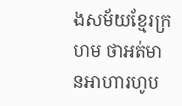ងសម័យខ្មែរក្រហម ថាអត់មានអាហារហូប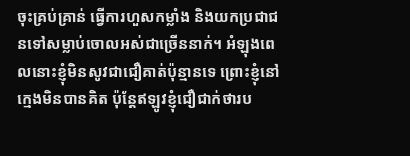ចុះគ្រប់គ្រាន់ ធ្វើការហួសកម្លាំង និងយកប្រជាជនទៅសម្លាប់ចោលអស់ជាច្រើននាក់។ អំឡុងពេលនោះខ្ញុំមិនសូវជាជឿគាត់ប៉ុន្មានទេ ព្រោះខ្ញុំនៅក្មេងមិនបានគិត ប៉ុន្តែឥឡូវខ្ញុំជឿជាក់ថារប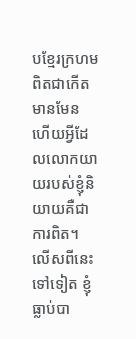បខ្មែរក្រហមពិតជាកើតមានមែន ហើយអ្វីដែលលោកយាយរបស់ខ្ញុំនិយាយគឺជាការពិត។ លើសពីនេះទៅទៀត ខ្ញុំធ្លាប់បា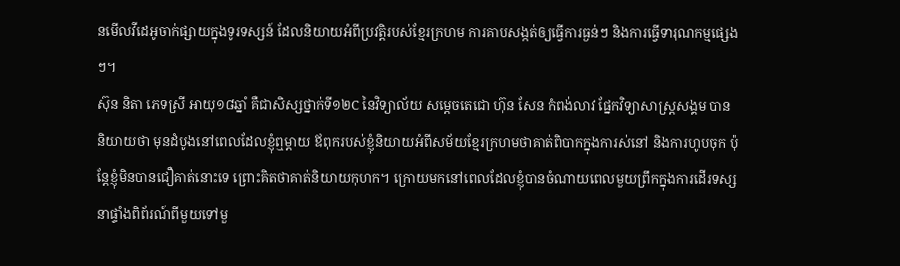នមើលវីដេអូចាក់ផ្សាយក្នុងទូរទស្សន៍ ដែលនិយាយអំពីប្រវត្តិរបស់ខ្មែរក្រហម ការគាបសង្កត់ឲ្យធ្វើការធ្ងន់ៗ និងការធ្វើទារុណកម្មផ្សេងៗ។
ស៊ុន និតា ភេទស្រី អាយុ១៨ឆ្នាំ គឺជាសិស្សថ្នាក់ទី១២C នៃវិទ្យាល័យ សម្ដេចតេជោ ហ៊ុន សែន កំពង់លាវ ផ្នែកវិទ្យាសាស្រ្ដសង្គម បាននិយាយថា មុនដំបូងនៅពេលដែលខ្ញុំឮម្ដាយ ឪពុករបស់ខ្ញុំនិយាយអំពីសម័យខ្មែរក្រហមថាគាត់ពិបាកក្នុងការស់នៅ និងការហូបចុក ប៉ុន្តែខ្ញុំមិនបានជឿគាត់នោះទេ ព្រោះគិតថាគាត់និយាយកុហក។ ក្រោយមកនៅពេលដែលខ្ញុំបានចំណាយពេលមួយព្រឹកក្នុងការដើរទស្សនាផ្ទាំងពិព័រណ៍ពីមួយទៅមួ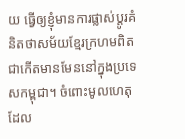យ ធ្វើឲ្យខ្ញុំមានការផ្លាស់ប្ដូរគំនិតថាសម័យខ្មែរក្រហមពិតជាកើតមានមែននៅក្នុងប្រទេសកម្ពុជា។ ចំពោះមូលហេតុដែល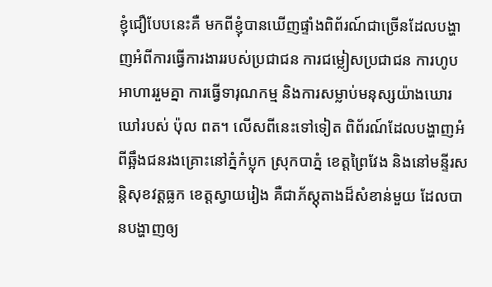ខ្ញុំជឿបែបនេះគឺ មកពីខ្ញុំបានឃើញផ្ទាំងពិព័រណ៍ជាច្រើនដែលបង្ហាញអំពីការធ្វើការងាររបស់ប្រជាជន ការជម្លៀសប្រជាជន ការហូបអាហាររួមគ្នា ការធ្វើទារុណកម្ម និងការសម្លាប់មនុស្សយ៉ាងឃោរឃៅរបស់ ប៉ុល ពត។ លើសពីនេះទៅទៀត ពិព័រណ៍ដែលបង្ហាញអំពីឆ្អឹងជនរងគ្រោះនៅភ្នំកំប្លុក ស្រុកបាភ្នំ ខេត្តព្រៃវែង និងនៅមន្ទីរសន្តិសុខវត្តធ្លក ខេត្តស្វាយរៀង គឺជាភ័ស្តុតាងដ៏សំខាន់មួយ ដែលបានបង្ហាញឲ្យ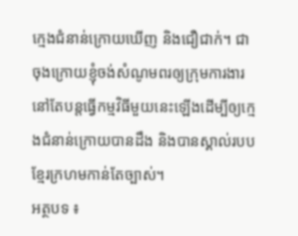ក្មេងជំនាន់ក្រោយឃើញ និងជឿជាក់។ ជាចុងក្រោយខ្ញុំចង់សំណូមពរឲ្យក្រុមការងារនៅតែបន្តធ្វើកម្មវិធីមួយនេះឡើងដើម្បីឲ្យក្មេងជំនាន់ក្រោយបានដឹង និងបានស្គាល់របបខ្មែរក្រហមកាន់តែច្បាស់។
អត្ថបទ ៖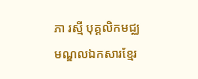ភា រស្មី បុគ្គលិកមជ្ឈមណ្ឌលឯកសារខ្មែរ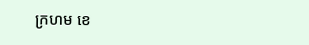ក្រហម ខេ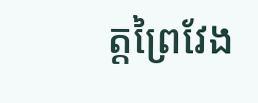ត្តព្រៃវែង